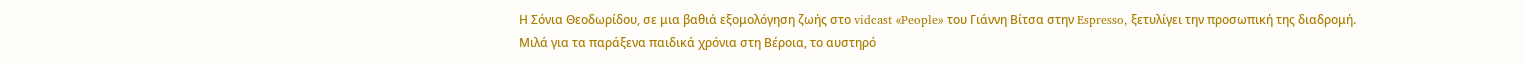Η Σόνια Θεοδωρίδου, σε μια βαθιά εξομολόγηση ζωής στο vidcast «People» του Γιάννη Βίτσα στην Espresso, ξετυλίγει την προσωπική της διαδρομή.
Μιλά για τα παράξενα παιδικά χρόνια στη Βέροια, το αυστηρό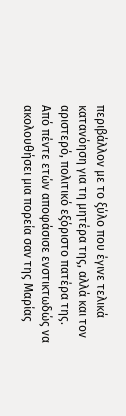περιβάλλον με το ξύλο που έγινε τελικά κατανόηση για τη μητέρα της, αλλά και τον αριστερό, πολιτικό εξόριστο πατέρα της.
Από πέντε ετών αποφάσισε ενστικτωδώς να ακολουθήσει μια πορεία σαν της Μαρίας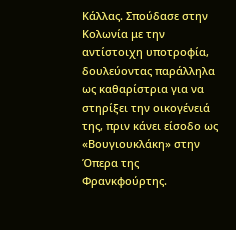Κάλλας. Σπούδασε στην Κολωνία με την αντίστοιχη υποτροφία, δουλεύοντας παράλληλα ως καθαρίστρια για να στηρίξει την οικογένειά της, πριν κάνει είσοδο ως «Βουγιουκλάκη» στην Όπερα της Φρανκφούρτης.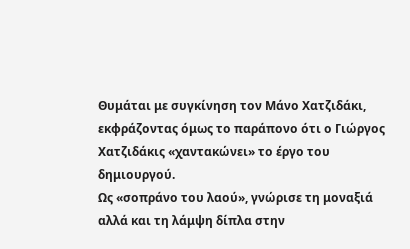Θυμάται με συγκίνηση τον Μάνο Χατζιδάκι, εκφράζοντας όμως το παράπονο ότι ο Γιώργος Χατζιδάκις «χαντακώνει» το έργο του δημιουργού.
Ως «σοπράνο του λαού», γνώρισε τη μοναξιά αλλά και τη λάμψη δίπλα στην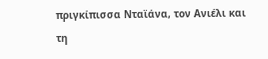πριγκίπισσα Νταϊάνα, τον Ανιέλι και τη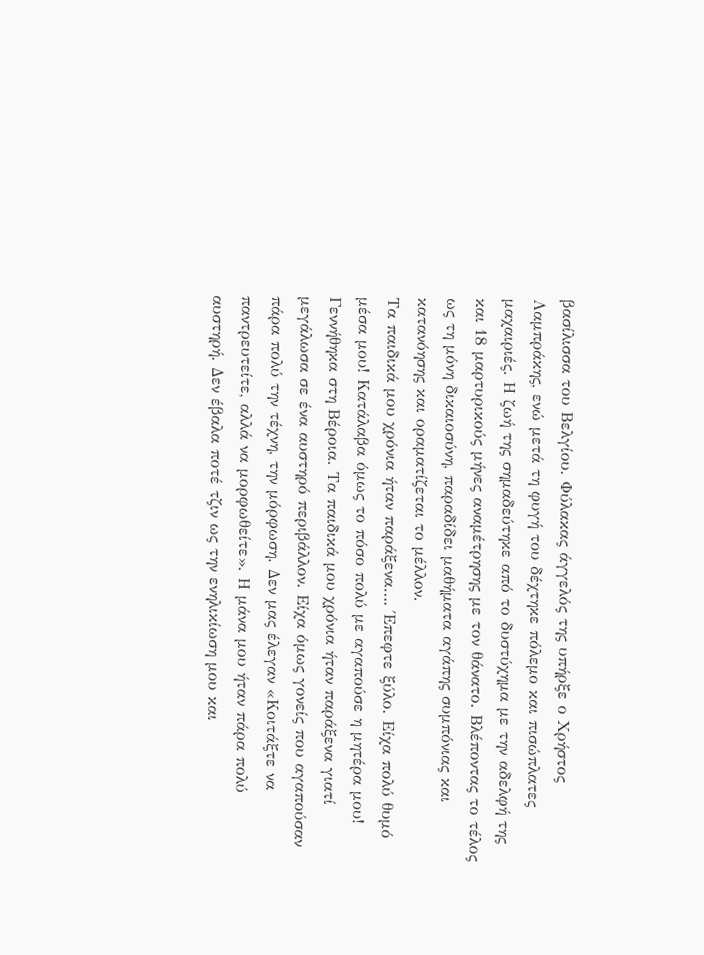βασίλισσα του Βελγίου. Φύλακας άγγελός της υπήρξε ο Χρήστος Λαμπράκης, ενώ μετά τη φυγή του δέχτηκε πόλεμο και πισώπλατες μαχαιριές. Η ζωή της σημαδεύτηκε από το δυστύχημα με την αδελφή της και 18 μαρτυρικούς μήνες αναμέτρησης με τον θάνατο. Βλέποντας το τέλος ως τη μόνη δικαιοσύνη, παραδίδει μαθήματα αγάπης συμπόνιας και κατανόησης και οραματίζεται το μέλλον.
Τα παιδικά μου χρόνια ήταν παράξενα…. Έπεφτε ξύλο. Είχα πολύ θυμό μέσα μου! Κατάλαβα όμως το πόσο πολύ με αγαπούσε η μητέρα μου!
Γεννήθηκα στη Βέροια. Τα παιδικά μου χρόνια ήταν παράξενα γιατί μεγάλωσα σε ένα αυστηρό περιβάλλον. Είχα όμως γονείς που αγαπούσαν πάρα πολύ την τέχνη, την μόρφωση. Δεν μας έλεγαν «Κοιτάξτε να παντρευτείτε, αλλά να μορφωθείτε». Η μάνα μου ήταν πάρα πολύ αυστηρή. Δεν έβαλα ποτέ τζιν ως την ενηλικίωση μου και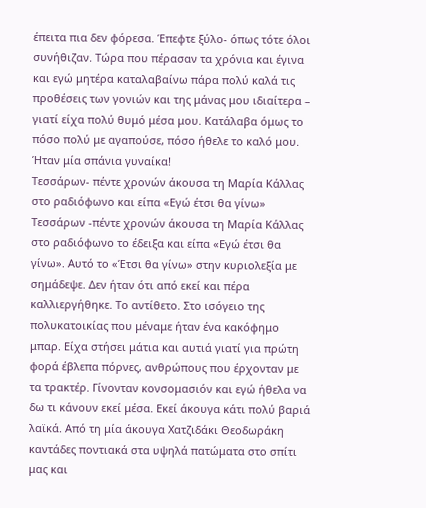έπειτα πια δεν φόρεσα. Έπεφτε ξύλο- όπως τότε όλοι συνήθιζαν. Τώρα που πέρασαν τα χρόνια και έγινα και εγώ μητέρα καταλαβαίνω πάρα πολύ καλά τις προθέσεις των γονιών και της μάνας μου ιδιαίτερα – γιατί είχα πολύ θυμό μέσα μου. Κατάλαβα όμως το πόσο πολύ με αγαπούσε, πόσο ήθελε το καλό μου. Ήταν μία σπάνια γυναίκα!
Τεσσάρων- πέντε χρονών άκουσα τη Μαρία Κάλλας στο ραδιόφωνο και είπα «Εγώ έτσι θα γίνω»
Τεσσάρων -πέντε χρονών άκουσα τη Μαρία Κάλλας στο ραδιόφωνο το έδειξα και είπα «Εγώ έτσι θα γίνω». Αυτό το «Έτσι θα γίνω» στην κυριολεξία με σημάδεψε. Δεν ήταν ότι από εκεί και πέρα καλλιεργήθηκε. Το αντίθετο. Στο ισόγειο της πολυκατοικίας που μέναμε ήταν ένα κακόφημο μπαρ. Είχα στήσει μάτια και αυτιά γιατί για πρώτη φορά έβλεπα πόρνες, ανθρώπους που έρχονταν με τα τρακτέρ. Γίνονταν κονσομασιόν και εγώ ήθελα να δω τι κάνουν εκεί μέσα. Εκεί άκουγα κάτι πολύ βαριά λαϊκά. Από τη μία άκουγα Χατζιδάκι Θεοδωράκη καντάδες ποντιακά στα υψηλά πατώματα στο σπίτι μας και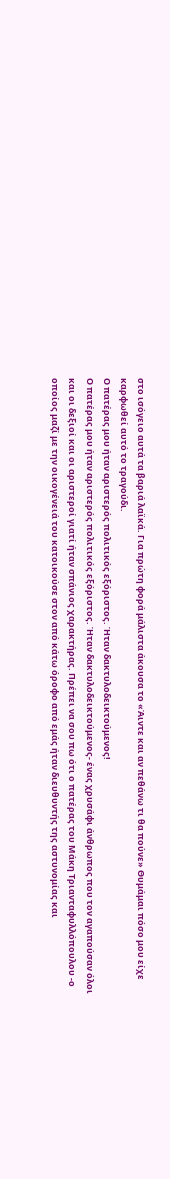στο ισόγειο αυτά τα βαριά λαϊκά. Για πρώτη φορά μάλιστα άκουσα το «Άιντε και αν πεθάνω τι θα πούνε» Θυμάμαι πόσο μου είχε καρφωθεί αυτό το τραγούδι.
Ο πατέρας μου ήταν αριστερός πολιτικός εξόριστος. Ήταν δακτυλοδεικτούμενος!
Ο πατέρας μου ήταν αριστερός πολιτικός εξόριστος. Ήταν δακτυλοδεικτούμενος- ένας χρυσάφι άνθρωπος που τον αγαπούσαν όλοι και οι δεξιοί και οι αριστεροί γιατί ήταν σπάνιος χαρακτήρας. Πρέπει να σου πω ότι ο πατέρας του Μάκη Τριανταφυλλόπουλου -ο οποίος μαζί με την οικογένειά του κατοικούσε στον από κάτω όροφο από εμάς ήταν διευθυντής της αστυνομίας και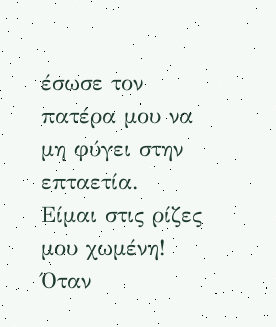έσωσε τον πατέρα μου να μη φύγει στην επταετία.
Είμαι στις ρίζες μου χωμένη!
Όταν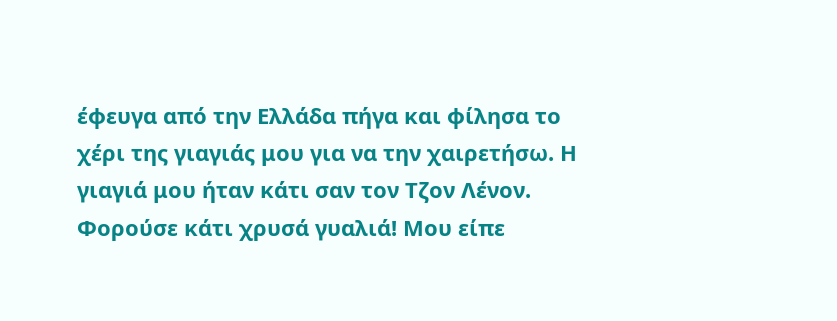έφευγα από την Ελλάδα πήγα και φίλησα το χέρι της γιαγιάς μου για να την χαιρετήσω. Η γιαγιά μου ήταν κάτι σαν τον Τζον Λένον. Φορούσε κάτι χρυσά γυαλιά! Μου είπε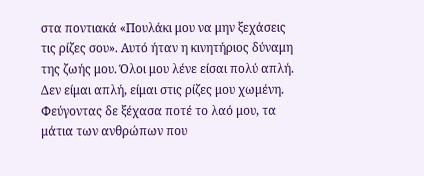στα ποντιακά «Πουλάκι μου να μην ξεχάσεις τις ρίζες σου». Αυτό ήταν η κινητήριος δύναμη της ζωής μου. Όλοι μου λένε είσαι πολύ απλή. Δεν είμαι απλή, είμαι στις ρίζες μου χωμένη. Φεύγοντας δε ξέχασα ποτέ το λαό μου, τα μάτια των ανθρώπων που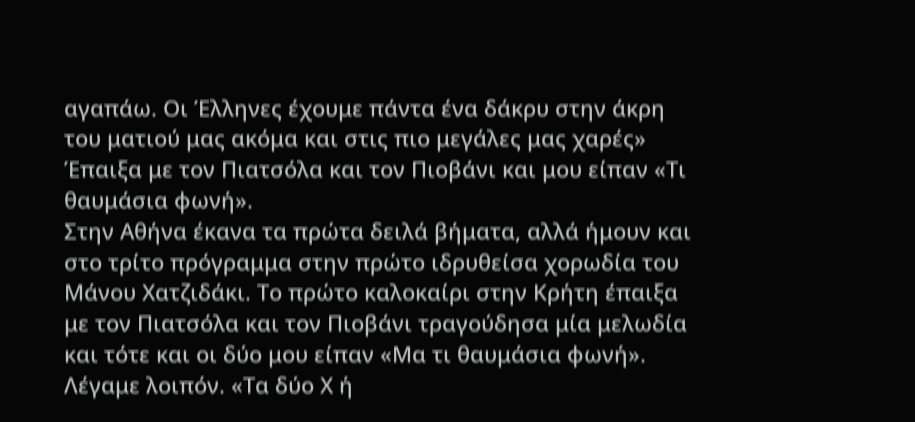αγαπάω. Οι Έλληνες έχουμε πάντα ένα δάκρυ στην άκρη του ματιού μας ακόμα και στις πιο μεγάλες μας χαρές»
Έπαιξα με τον Πιατσόλα και τον Πιοβάνι και μου είπαν «Τι θαυμάσια φωνή».
Στην Αθήνα έκανα τα πρώτα δειλά βήματα, αλλά ήμουν και στο τρίτο πρόγραμμα στην πρώτο ιδρυθείσα χορωδία του Μάνου Χατζιδάκι. Το πρώτο καλοκαίρι στην Κρήτη έπαιξα με τον Πιατσόλα και τον Πιοβάνι τραγούδησα μία μελωδία και τότε και οι δύο μου είπαν «Μα τι θαυμάσια φωνή».
Λέγαμε λοιπόν. «Τα δύο Χ ή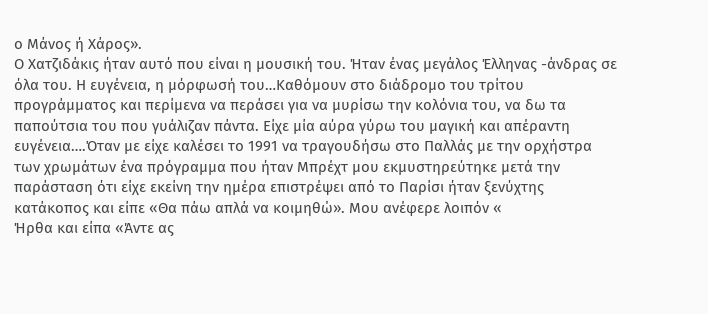ο Μάνος ή Χάρος».
Ο Χατζιδάκις ήταν αυτό που είναι η μουσική του. Ήταν ένας μεγάλος Έλληνας -άνδρας σε όλα του. Η ευγένεια, η μόρφωσή του…Καθόμουν στο διάδρομο του τρίτου προγράμματος και περίμενα να περάσει για να μυρίσω την κολόνια του, να δω τα παπούτσια του που γυάλιζαν πάντα. Είχε μία αύρα γύρω του μαγική και απέραντη ευγένεια….Όταν με είχε καλέσει το 1991 να τραγουδήσω στο Παλλάς με την ορχήστρα των χρωμάτων ένα πρόγραμμα που ήταν Μπρέχτ μου εκμυστηρεύτηκε μετά την παράσταση ότι είχε εκείνη την ημέρα επιστρέψει από το Παρίσι ήταν ξενύχτης κατάκοπος και είπε «Θα πάω απλά να κοιμηθώ». Μου ανέφερε λοιπόν «
Ήρθα και είπα «Άντε ας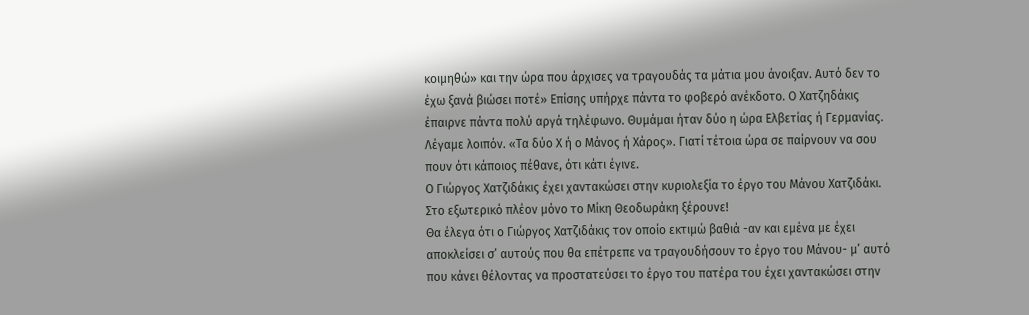κοιμηθώ» και την ώρα που άρχισες να τραγουδάς τα μάτια μου άνοιξαν. Αυτό δεν το έχω ξανά βιώσει ποτέ» Επίσης υπήρχε πάντα το φοβερό ανέκδοτο. Ο Χατζηδάκις έπαιρνε πάντα πολύ αργά τηλέφωνο. Θυμάμαι ήταν δύο η ώρα Ελβετίας ή Γερμανίας. Λέγαμε λοιπόν. «Τα δύο Χ ή ο Μάνος ή Χάρος». Γιατί τέτοια ώρα σε παίρνουν να σου πουν ότι κάποιος πέθανε, ότι κάτι έγινε.
Ο Γιώργος Χατζιδάκις έχει χαντακώσει στην κυριολεξία το έργο του Μάνου Χατζιδάκι. Στο εξωτερικό πλέον μόνο το Μίκη Θεοδωράκη ξέρουνε!
Θα έλεγα ότι ο Γιώργος Χατζιδάκις τον οποίο εκτιμώ βαθιά -αν και εμένα με έχει αποκλείσει σ’ αυτούς που θα επέτρεπε να τραγουδήσουν το έργο του Μάνου- μ’ αυτό που κάνει θέλοντας να προστατεύσει το έργο του πατέρα του έχει χαντακώσει στην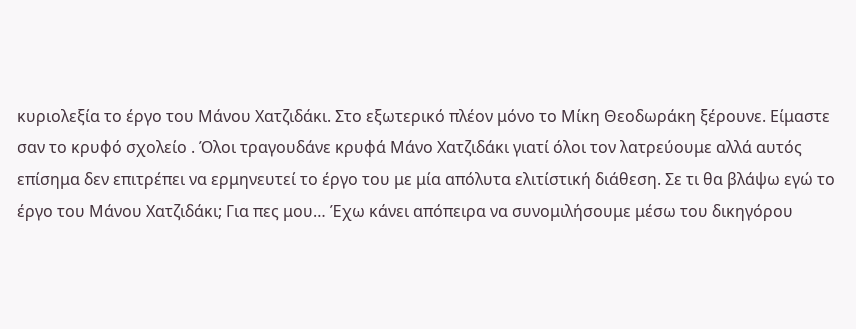κυριολεξία το έργο του Μάνου Χατζιδάκι. Στο εξωτερικό πλέον μόνο το Μίκη Θεοδωράκη ξέρουνε. Είμαστε σαν το κρυφό σχολείο . Όλοι τραγουδάνε κρυφά Μάνο Χατζιδάκι γιατί όλοι τον λατρεύουμε αλλά αυτός επίσημα δεν επιτρέπει να ερμηνευτεί το έργο του με μία απόλυτα ελιτίστική διάθεση. Σε τι θα βλάψω εγώ το έργο του Μάνου Χατζιδάκι; Για πες μου… Έχω κάνει απόπειρα να συνομιλήσουμε μέσω του δικηγόρου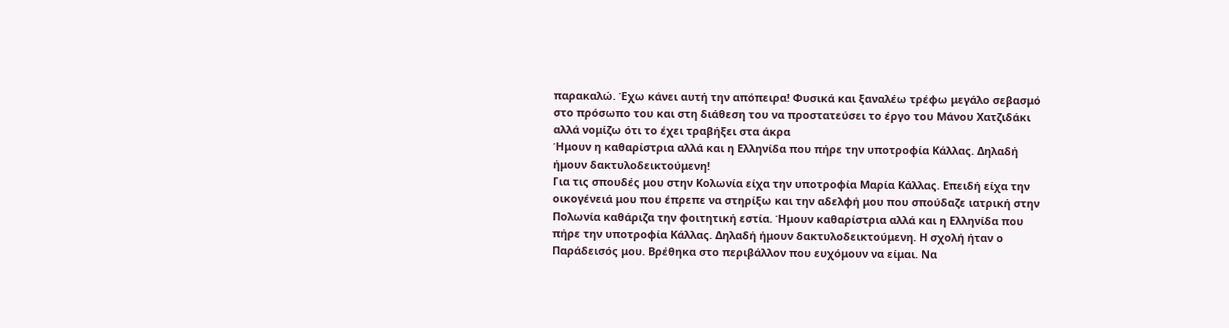παρακαλώ. Έχω κάνει αυτή την απόπειρα! Φυσικά και ξαναλέω τρέφω μεγάλο σεβασμό στο πρόσωπο του και στη διάθεση του να προστατεύσει το έργο του Μάνου Χατζιδάκι αλλά νομίζω ότι το έχει τραβήξει στα άκρα
Ήμουν η καθαρίστρια αλλά και η Ελληνίδα που πήρε την υποτροφία Κάλλας. Δηλαδή ήμουν δακτυλοδεικτούμενη!
Για τις σπουδές μου στην Κολωνία είχα την υποτροφία Μαρία Κάλλας. Επειδή είχα την οικογένειά μου που έπρεπε να στηρίξω και την αδελφή μου που σπούδαζε ιατρική στην Πολωνία καθάριζα την φοιτητική εστία. Ήμουν καθαρίστρια αλλά και η Ελληνίδα που πήρε την υποτροφία Κάλλας. Δηλαδή ήμουν δακτυλοδεικτούμενη. Η σχολή ήταν ο Παράδεισός μου. Βρέθηκα στο περιβάλλον που ευχόμουν να είμαι. Να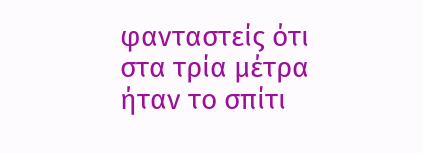φανταστείς ότι στα τρία μέτρα ήταν το σπίτι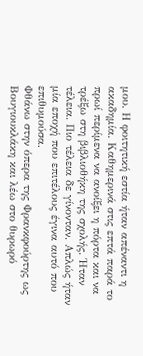μου. Η φοιτητική εστία ήταν απέναντι η ακαδημία. Καθημερινά στις επτά παρά το πρωί περίμενα να ανοίξει η πόρτα και να τρέξω στη βιβλιοθήκη της σχολής. Ήταν τέλεια. Πιο τέλεια δε γίνονταν. Απλώς ήταν μία εποχή που επιτέλους έγινα αυτό που επιθυμούσα.
Φθάνω στην όπερα της Φρανκφούρτης ως Βουγιουκλάκη και λέω στο θυρωρό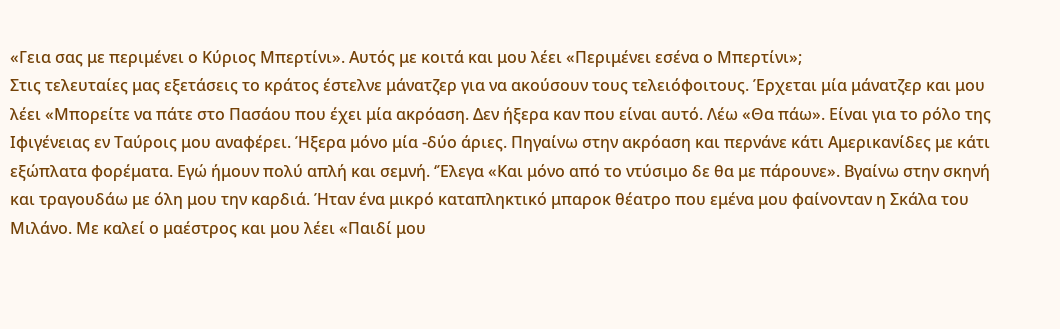«Γεια σας με περιμένει ο Κύριος Μπερτίνι». Αυτός με κοιτά και μου λέει «Περιμένει εσένα ο Μπερτίνι»;
Στις τελευταίες μας εξετάσεις το κράτος έστελνε μάνατζερ για να ακούσουν τους τελειόφοιτους. Έρχεται μία μάνατζερ και μου λέει «Μπορείτε να πάτε στο Πασάου που έχει μία ακρόαση. Δεν ήξερα καν που είναι αυτό. Λέω «Θα πάω». Είναι για το ρόλο της Ιφιγένειας εν Ταύροις μου αναφέρει. Ήξερα μόνο μία -δύο άριες. Πηγαίνω στην ακρόαση και περνάνε κάτι Αμερικανίδες με κάτι εξώπλατα φορέματα. Εγώ ήμουν πολύ απλή και σεμνή. ‘Έλεγα «Και μόνο από το ντύσιμο δε θα με πάρουνε». Βγαίνω στην σκηνή και τραγουδάω με όλη μου την καρδιά. Ήταν ένα μικρό καταπληκτικό μπαροκ θέατρο που εμένα μου φαίνονταν η Σκάλα του Μιλάνο. Με καλεί ο μαέστρος και μου λέει «Παιδί μου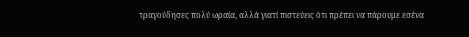τραγούδησες πολύ ωραία, αλλά γιατί πιστεύεις ότι πρέπει να πάρουμε εσένα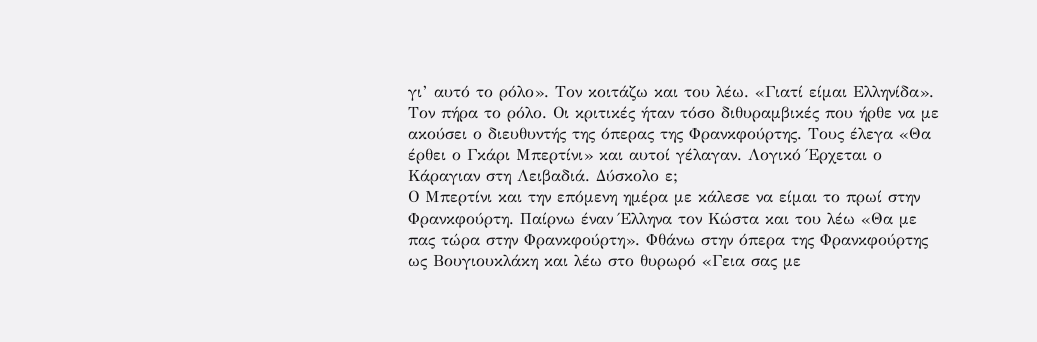γι’ αυτό το ρόλο». Τον κοιτάζω και του λέω. «Γιατί είμαι Ελληνίδα». Τον πήρα το ρόλο. Οι κριτικές ήταν τόσο διθυραμβικές που ήρθε να με ακούσει ο διευθυντής της όπερας της Φρανκφούρτης. Τους έλεγα «Θα έρθει ο Γκάρι Μπερτίνι» και αυτοί γέλαγαν. Λογικό Έρχεται ο Κάραγιαν στη Λειβαδιά. Δύσκολο ε;
Ο Μπερτίνι και την επόμενη ημέρα με κάλεσε να είμαι το πρωί στην Φρανκφούρτη. Παίρνω έναν Έλληνα τον Κώστα και του λέω «Θα με πας τώρα στην Φρανκφούρτη». Φθάνω στην όπερα της Φρανκφούρτης ως Βουγιουκλάκη και λέω στο θυρωρό «Γεια σας με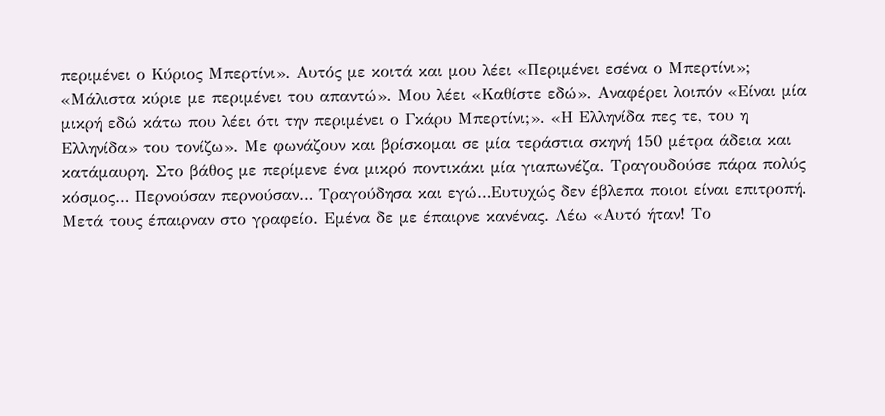περιμένει ο Κύριος Μπερτίνι». Αυτός με κοιτά και μου λέει «Περιμένει εσένα ο Μπερτίνι»; «Μάλιστα κύριε με περιμένει του απαντώ». Μου λέει «Καθίστε εδώ». Αναφέρει λοιπόν «Είναι μία μικρή εδώ κάτω που λέει ότι την περιμένει ο Γκάρυ Μπερτίνι;». «Η Ελληνίδα πες τε, του η Ελληνίδα» του τονίζω». Με φωνάζουν και βρίσκομαι σε μία τεράστια σκηνή 150 μέτρα άδεια και κατάμαυρη. Στο βάθος με περίμενε ένα μικρό ποντικάκι μία γιαπωνέζα. Τραγουδούσε πάρα πολύς κόσμος… Περνούσαν περνούσαν… Τραγούδησα και εγώ…Ευτυχώς δεν έβλεπα ποιοι είναι επιτροπή. Μετά τους έπαιρναν στο γραφείο. Εμένα δε με έπαιρνε κανένας. Λέω «Αυτό ήταν! Το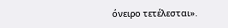όνειρο τετέλεσται».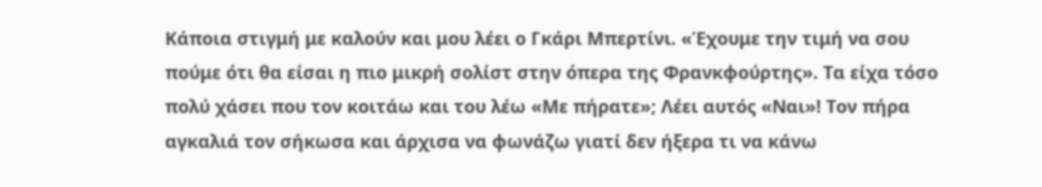Κάποια στιγμή με καλούν και μου λέει ο Γκάρι Μπερτίνι. «Έχουμε την τιμή να σου πούμε ότι θα είσαι η πιο μικρή σολίστ στην όπερα της Φρανκφούρτης». Τα είχα τόσο πολύ χάσει που τον κοιτάω και του λέω «Με πήρατε»; Λέει αυτός «Ναι»! Τον πήρα αγκαλιά τον σήκωσα και άρχισα να φωνάζω γιατί δεν ήξερα τι να κάνω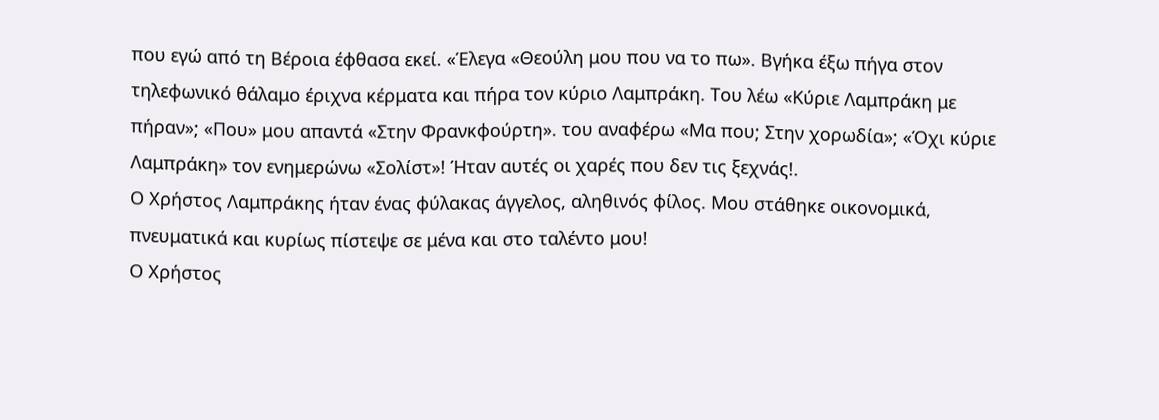που εγώ από τη Βέροια έφθασα εκεί. «Έλεγα «Θεούλη μου που να το πω». Βγήκα έξω πήγα στον τηλεφωνικό θάλαμο έριχνα κέρματα και πήρα τον κύριο Λαμπράκη. Του λέω «Κύριε Λαμπράκη με πήραν»; «Που» μου απαντά «Στην Φρανκφούρτη». του αναφέρω «Μα που; Στην χορωδία»; «Όχι κύριε Λαμπράκη» τον ενημερώνω «Σολίστ»! Ήταν αυτές οι χαρές που δεν τις ξεχνάς!.
Ο Χρήστος Λαμπράκης ήταν ένας φύλακας άγγελος, αληθινός φίλος. Μου στάθηκε οικονομικά, πνευματικά και κυρίως πίστεψε σε μένα και στο ταλέντο μου!
Ο Χρήστος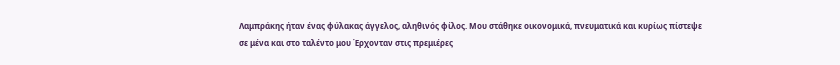Λαμπράκης ήταν ένας φύλακας άγγελος, αληθινός φίλος. Μου στάθηκε οικονομικά, πνευματικά και κυρίως πίστεψε σε μένα και στο ταλέντο μου Έρχονταν στις πρεμιέρες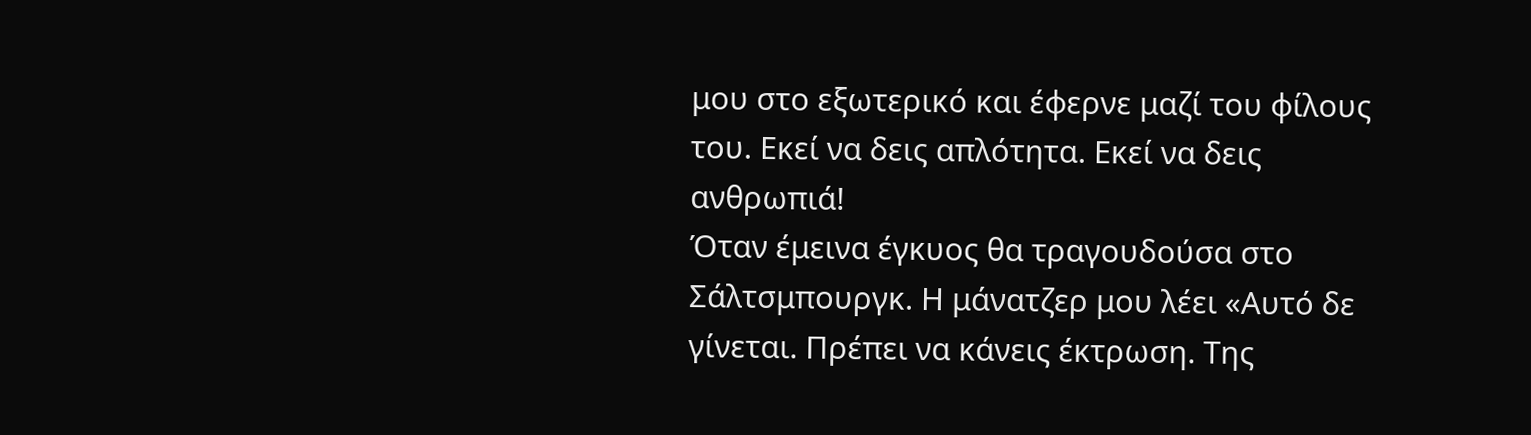μου στο εξωτερικό και έφερνε μαζί του φίλους του. Εκεί να δεις απλότητα. Εκεί να δεις ανθρωπιά!
Όταν έμεινα έγκυος θα τραγουδούσα στο Σάλτσμπουργκ. Η μάνατζερ μου λέει «Αυτό δε γίνεται. Πρέπει να κάνεις έκτρωση. Της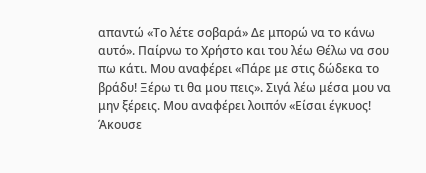απαντώ «Το λέτε σοβαρά» Δε μπορώ να το κάνω αυτό». Παίρνω το Χρήστο και του λέω Θέλω να σου πω κάτι. Μου αναφέρει «Πάρε με στις δώδεκα το βράδυ! Ξέρω τι θα μου πεις». Σιγά λέω μέσα μου να μην ξέρεις. Μου αναφέρει λοιπόν «Είσαι έγκυος! Άκουσε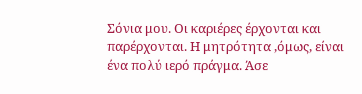Σόνια μου. Οι καριέρες έρχονται και παρέρχονται. Η μητρότητα ,όμως, είναι ένα πολύ ιερό πράγμα. Άσε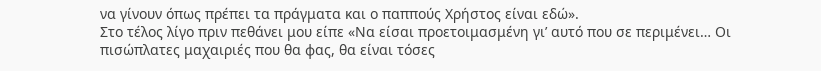να γίνουν όπως πρέπει τα πράγματα και ο παππούς Χρήστος είναι εδώ».
Στο τέλος λίγο πριν πεθάνει μου είπε «Να είσαι προετοιμασμένη γι’ αυτό που σε περιμένει… Οι πισώπλατες μαχαιριές που θα φας, θα είναι τόσες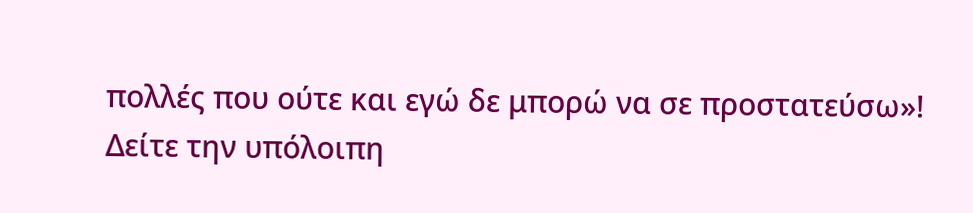πολλές που ούτε και εγώ δε μπορώ να σε προστατεύσω»!
Δείτε την υπόλοιπη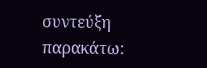συντεύξη παρακάτω: